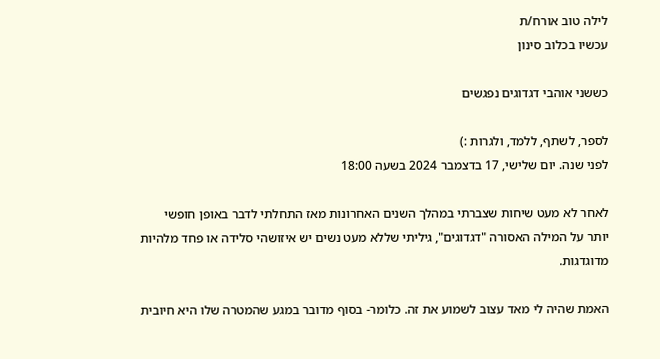לילה טוב אורח/ת
עכשיו בכלוב סינון

כששני אוהבי דגדוגים נפגשים

לספר, לשתף, ללמד, ולגרות :)
לפני שנה. יום שלישי, 17 בדצמבר 2024 בשעה 18:00

לאחר לא מעט שיחות שצברתי במהלך השנים האחרונות מאז התחלתי לדבר באופן חופשי יותר על המילה האסורה "דגדוגים", גיליתי שללא מעט נשים יש איזושהי סלידה או פחד מלהיות מדוגדגות.

האמת שהיה לי מאד עצוב לשמוע את זה. כלומר- בסוף מדובר במגע שהמטרה שלו היא חיובית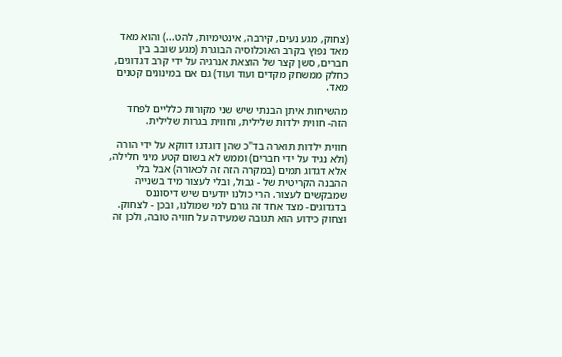(צחוק, מגע נעים, קירבה, אינטימיות, להט...) והוא מאד מאד נפוץ בקרב האוכלוסיה הבוגרת (מגע שובב בין חברים, סשן קצר של הוצאת אנרגיה על ידי קרב דגדוגים, כחלק ממשחק מקדים ועוד ועוד) גם אם במינונים קטנים מאד.

מהשיחות איתן הבנתי שיש שני מקורות כלליים לפחד הזה- חווית ילדות שלילית, וחווית בגרות שלילית.

חווית ילדות תוארה בד"כ שהן דוגדגו דווקא על ידי הורה (ולא נגיד על ידי חברים) וממש לא בשום קטע מיני חלילה, אלא דגדוג תמים (במקרה הזה זה לכאורה) אבל בלי ההבנה הקריטית של - גבול, ובלי לעצור מיד בשנייה שמבקשים לעצור. הרי כולנו יודעים שיש דיסוננס בדגדוגים- מצד אחד זה גורם למי שמולנו, ובכן - לצחוק. וצחוק כידוע הוא תגובה שמעידה על חוויה טובה, ולכן זה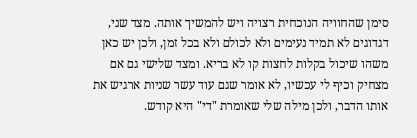סימן שהחוויה הנוכחית רצויה ויש להמשיך אותה. מצד שני, דגדוגים לא תמיד נעימים ולא לכולם ולא בכל זמן, ולכן יש כאן משהו שיכול בקלות לחצות קו לא בריא. ומצד שלישי גם אם מצחיק וכיף לי עכשיו, לא אומר שגם עוד עשר שניות ארגיש את אותו הדבר, ולכן מילה שלי שאומרת "די" היא קודש.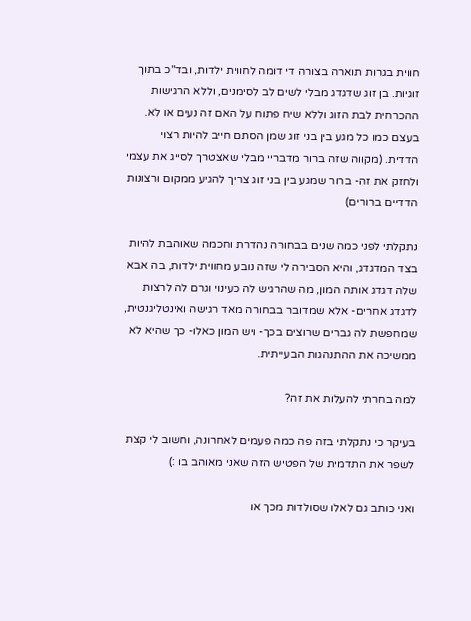חווית בגרות תוארה בצורה די דומה לחווית ילדות, ובד"כ בתוך זוגיות. בן זוג שדגדג מבלי לשים לב לסימנים, וללא הרגישות ההכרחית לבת הזוג וללא שיח פתוח על האם זה נעים או לא. בעצם כמו כל מגע בין בני זוג שמן הסתם חייב להיות רצוי הדדית. (מקווה שזה ברור מדבריי מבלי שאצטרך לסייג את עצמי ולחזק את זה- ברור שמגע בין בני זוג צריך להגיע ממקום ורצונות הדדיים ברורים)

נתקלתי לפני כמה שנים בבחורה נהדרת וחכמה שאוהבת להיות בצד המדגדג, והיא הסבירה לי שזה נובע מחווית ילדות, בה אבא שלה דגדג אותה המון, מה שהרגיש לה כעינוי וגרם לה לרצות לדגדג אחרים- אלא שמדובר בבחורה מאד רגישה ואינטליגנטית, שמחפשת לה גברים שרוצים בכך- ויש המון כאלו- כך שהיא לא ממשיכה את ההתנהגות הבעייתית.

למה בחרתי להעלות את זה?

בעיקר כי נתקלתי בזה פה כמה פעמים לאחרונה, וחשוב לי קצת לשפר את התדמית של הפטיש הזה שאני מאוהב בו :)

ואני כותב גם לאלו שסולדות מכך או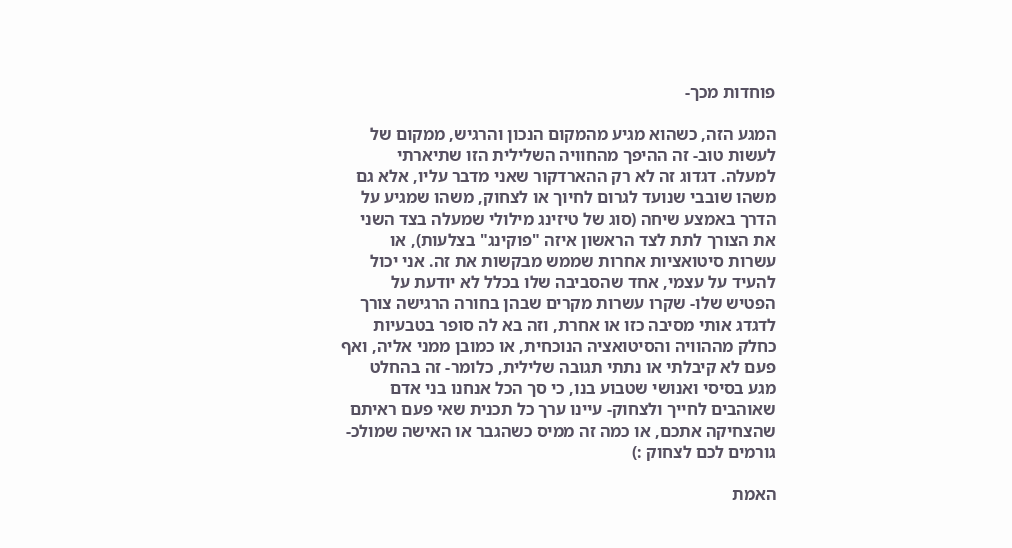פוחדות מכך-

המגע הזה, כשהוא מגיע מהמקום הנכון והרגיש, ממקום של לעשות טוב- זה ההיפך מהחוויה השלילית הזו שתיארתי למעלה. דגדוג זה לא רק ההארדקור שאני מדבר עליו, אלא גם משהו שובבי שנועד לגרום לחיוך או לצחוק, משהו שמגיע על הדרך באמצע שיחה (סוג של טיזינג מילולי שמעלה בצד השני את הצורך לתת לצד הראשון איזה "פוקינג" בצלעות), או עשרות סיטואציות אחרות שממש מבקשות את זה. אני יכול להעיד על עצמי, אחד שהסביבה שלו בכלל לא יודעת על הפטיש שלו- שקרו עשרות מקרים שבהן בחורה הרגישה צורך לדגדג אותי מסיבה כזו או אחרת, וזה בא לה סופר בטבעיות כחלק מההוויה והסיטואציה הנוכחית, או כמובן ממני אליה, ואף פעם לא קיבלתי או נתתי תגובה שלילית, כלומר- זה בהחלט מגע בסיסי ואנושי שטבוע בנו, כי סך הכל אנחנו בני אדם שאוהבים לחייך ולצחוק- עיינו ערך כל תכנית שאי פעם ראיתם שהצחיקה אתכם, או כמה זה ממיס כשהגבר או האישה שמולכ- גורמים לכם לצחוק :)

האמת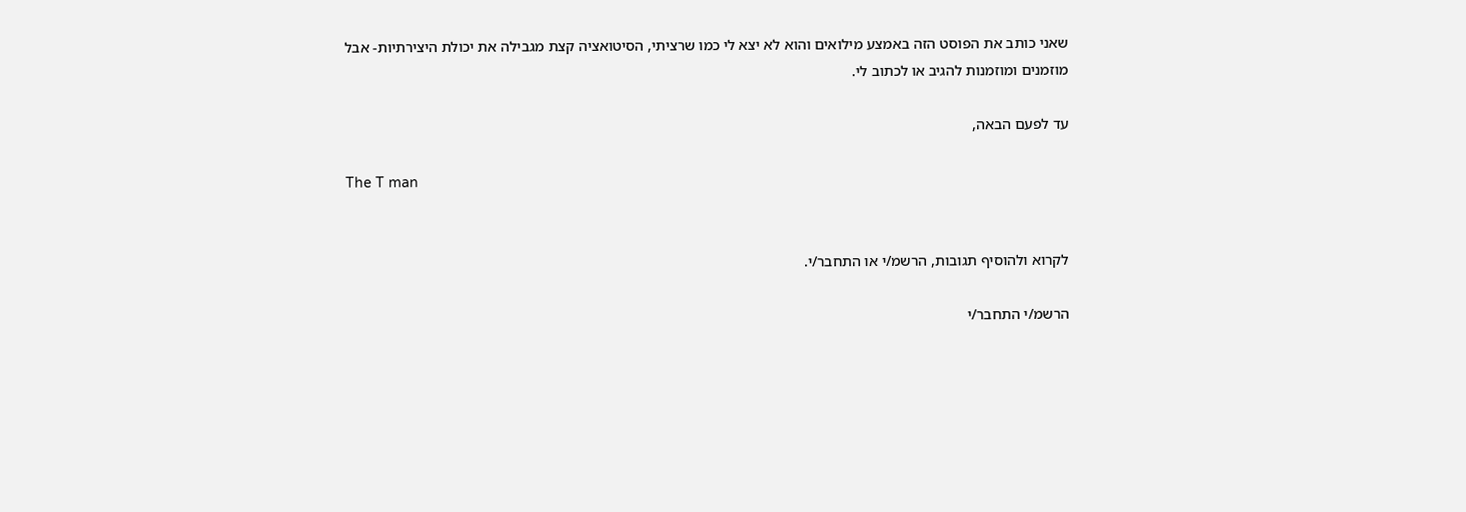שאני כותב את הפוסט הזה באמצע מילואים והוא לא יצא לי כמו שרציתי, הסיטואציה קצת מגבילה את יכולת היצירתיות- אבל מוזמנים ומוזמנות להגיב או לכתוב לי.

עד לפעם הבאה,

The T man


לקרוא ולהוסיף תגובות, הרשמ/י או התחבר/י.

הרשמ/י התחבר/י